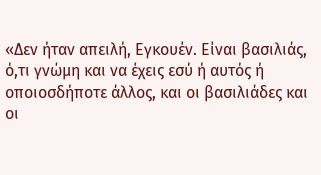«Δεν ήταν απειλή, Εγκουέν. Είναι βασιλιάς, ό,τι γνώμη και να έχεις εσύ ή αυτός ή οποιοσδήποτε άλλος, και οι βασιλιάδες και οι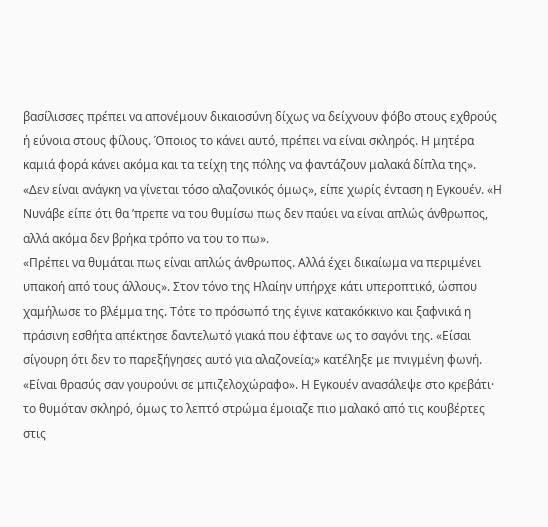βασίλισσες πρέπει να απονέμουν δικαιοσύνη δίχως να δείχνουν φόβο στους εχθρούς ή εύνοια στους φίλους. Όποιος το κάνει αυτό, πρέπει να είναι σκληρός. Η μητέρα καμιά φορά κάνει ακόμα και τα τείχη της πόλης να φαντάζουν μαλακά δίπλα της».
«Δεν είναι ανάγκη να γίνεται τόσο αλαζονικός όμως», είπε χωρίς ένταση η Εγκουέν. «Η Νυνάβε είπε ότι θα ’πρεπε να του θυμίσω πως δεν παύει να είναι απλώς άνθρωπος, αλλά ακόμα δεν βρήκα τρόπο να του το πω».
«Πρέπει να θυμάται πως είναι απλώς άνθρωπος. Αλλά έχει δικαίωμα να περιμένει υπακοή από τους άλλους». Στον τόνο της Ηλαίην υπήρχε κάτι υπεροπτικό, ώσπου χαμήλωσε το βλέμμα της. Τότε το πρόσωπό της έγινε κατακόκκινο και ξαφνικά η πράσινη εσθήτα απέκτησε δαντελωτό γιακά που έφτανε ως το σαγόνι της. «Είσαι σίγουρη ότι δεν το παρεξήγησες αυτό για αλαζονεία;» κατέληξε με πνιγμένη φωνή.
«Είναι θρασύς σαν γουρούνι σε μπιζελοχώραφο». Η Εγκουέν ανασάλεψε στο κρεβάτι· το θυμόταν σκληρό, όμως το λεπτό στρώμα έμοιαζε πιο μαλακό από τις κουβέρτες στις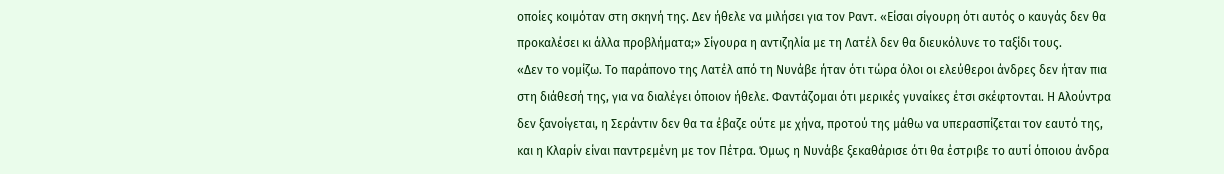οποίες κοιμόταν στη σκηνή της. Δεν ήθελε να μιλήσει για τον Ραντ. «Είσαι σίγουρη ότι αυτός ο καυγάς δεν θα προκαλέσει κι άλλα προβλήματα;» Σίγουρα η αντιζηλία με τη Λατέλ δεν θα διευκόλυνε το ταξίδι τους.
«Δεν το νομίζω. Το παράπονο της Λατέλ από τη Νυνάβε ήταν ότι τώρα όλοι οι ελεύθεροι άνδρες δεν ήταν πια στη διάθεσή της, για να διαλέγει όποιον ήθελε. Φαντάζομαι ότι μερικές γυναίκες έτσι σκέφτονται. Η Αλούντρα δεν ξανοίγεται, η Σεράντιν δεν θα τα έβαζε ούτε με χήνα, προτού της μάθω να υπερασπίζεται τον εαυτό της, και η Κλαρίν είναι παντρεμένη με τον Πέτρα. Όμως η Νυνάβε ξεκαθάρισε ότι θα έστριβε το αυτί όποιου άνδρα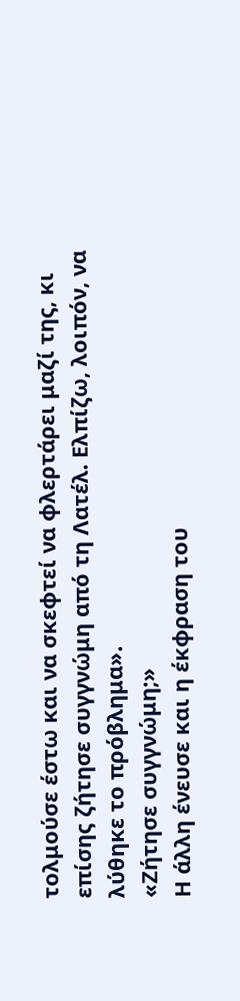τολμούσε έστω και να σκεφτεί να φλερτάρει μαζί της, κι επίσης ζήτησε συγγνώμη από τη Λατέλ. Ελπίζω, λοιπόν, να λύθηκε το πρόβλημα».
«Ζήτησε συγγνώμη;»
Η άλλη ένευσε και η έκφραση του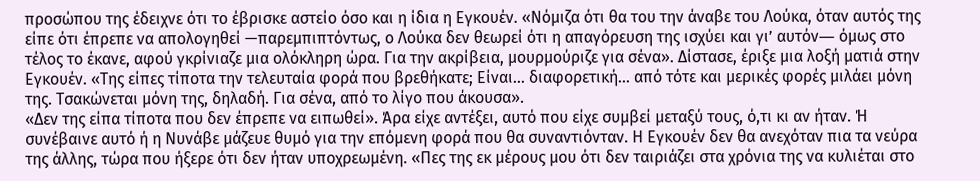προσώπου της έδειχνε ότι το έβρισκε αστείο όσο και η ίδια η Εγκουέν. «Νόμιζα ότι θα του την άναβε του Λούκα, όταν αυτός της είπε ότι έπρεπε να απολογηθεί —παρεμπιπτόντως, ο Λούκα δεν θεωρεί ότι η απαγόρευση της ισχύει και γι’ αυτόν― όμως στο τέλος το έκανε, αφού γκρίνιαζε μια ολόκληρη ώρα. Για την ακρίβεια, μουρμούριζε για σένα». Δίστασε, έριξε μια λοξή ματιά στην Εγκουέν. «Της είπες τίποτα την τελευταία φορά που βρεθήκατε; Είναι... διαφορετική... από τότε και μερικές φορές μιλάει μόνη της. Τσακώνεται μόνη της, δηλαδή. Για σένα, από το λίγο που άκουσα».
«Δεν της είπα τίποτα που δεν έπρεπε να ειπωθεί». Άρα είχε αντέξει, αυτό που είχε συμβεί μεταξύ τους, ό,τι κι αν ήταν. Ή συνέβαινε αυτό ή η Νυνάβε μάζευε θυμό για την επόμενη φορά που θα συναντιόνταν. Η Εγκουέν δεν θα ανεχόταν πια τα νεύρα της άλλης, τώρα που ήξερε ότι δεν ήταν υποχρεωμένη. «Πες της εκ μέρους μου ότι δεν ταιριάζει στα χρόνια της να κυλιέται στο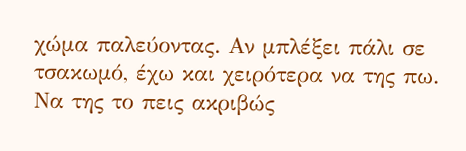χώμα παλεύοντας. Αν μπλέξει πάλι σε τσακωμό, έχω και χειρότερα να της πω. Να της το πεις ακριβώς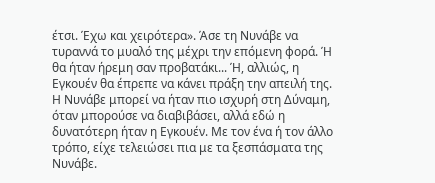έτσι. Έχω και χειρότερα». Άσε τη Νυνάβε να τυραννά το μυαλό της μέχρι την επόμενη φορά. Ή θα ήταν ήρεμη σαν προβατάκι... Ή, αλλιώς, η Εγκουέν θα έπρεπε να κάνει πράξη την απειλή της. Η Νυνάβε μπορεί να ήταν πιο ισχυρή στη Δύναμη, όταν μπορούσε να διαβιβάσει, αλλά εδώ η δυνατότερη ήταν η Εγκουέν. Με τον ένα ή τον άλλο τρόπο, είχε τελειώσει πια με τα ξεσπάσματα της Νυνάβε.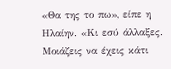«Θα της το πω», είπε η Ηλαίην. «Κι εσύ άλλαξες. Μοιάζεις να έχεις κάτι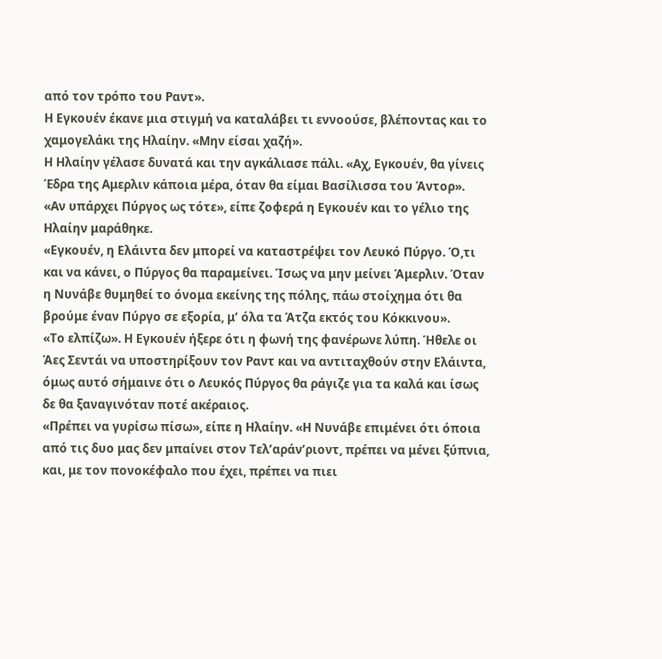από τον τρόπο του Ραντ».
Η Εγκουέν έκανε μια στιγμή να καταλάβει τι εννοούσε, βλέποντας και το χαμογελάκι της Ηλαίην. «Μην είσαι χαζή».
Η Ηλαίην γέλασε δυνατά και την αγκάλιασε πάλι. «Αχ, Εγκουέν, θα γίνεις Έδρα της Αμερλιν κάποια μέρα, όταν θα είμαι Βασίλισσα του Άντορ».
«Αν υπάρχει Πύργος ως τότε», είπε ζοφερά η Εγκουέν και το γέλιο της Ηλαίην μαράθηκε.
«Εγκουέν, η Ελάιντα δεν μπορεί να καταστρέψει τον Λευκό Πύργο. Ό,τι και να κάνει, ο Πύργος θα παραμείνει. Ίσως να μην μείνει Άμερλιν. Όταν η Νυνάβε θυμηθεί το όνομα εκείνης της πόλης, πάω στοίχημα ότι θα βρούμε έναν Πύργο σε εξορία, μ’ όλα τα Άτζα εκτός του Κόκκινου».
«Το ελπίζω». Η Εγκουέν ήξερε ότι η φωνή της φανέρωνε λύπη. Ήθελε οι Άες Σεντάι να υποστηρίξουν τον Ραντ και να αντιταχθούν στην Ελάιντα, όμως αυτό σήμαινε ότι ο Λευκός Πύργος θα ράγιζε για τα καλά και ίσως δε θα ξαναγινόταν ποτέ ακέραιος.
«Πρέπει να γυρίσω πίσω», είπε η Ηλαίην. «Η Νυνάβε επιμένει ότι όποια από τις δυο μας δεν μπαίνει στον Τελ’αράν’ριοντ, πρέπει να μένει ξύπνια, και, με τον πονοκέφαλο που έχει, πρέπει να πιει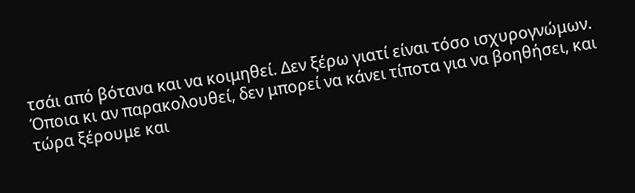τσάι από βότανα και να κοιμηθεί. Δεν ξέρω γιατί είναι τόσο ισχυρογνώμων. Όποια κι αν παρακολουθεί, δεν μπορεί να κάνει τίποτα για να βοηθήσει, και τώρα ξέρουμε και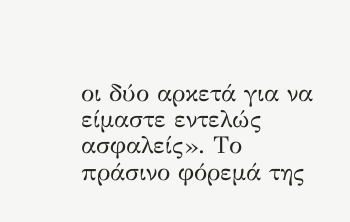οι δύο αρκετά για να είμαστε εντελώς ασφαλείς». Το πράσινο φόρεμά της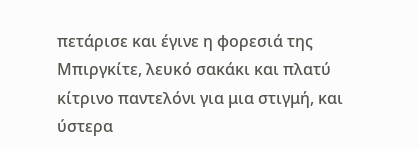πετάρισε και έγινε η φορεσιά της Μπιργκίτε, λευκό σακάκι και πλατύ κίτρινο παντελόνι για μια στιγμή, και ύστερα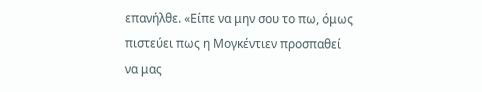επανήλθε. «Είπε να μην σου το πω, όμως πιστεύει πως η Μογκέντιεν προσπαθεί να μας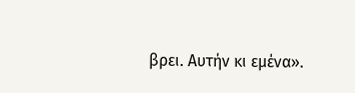βρει. Αυτήν κι εμένα».